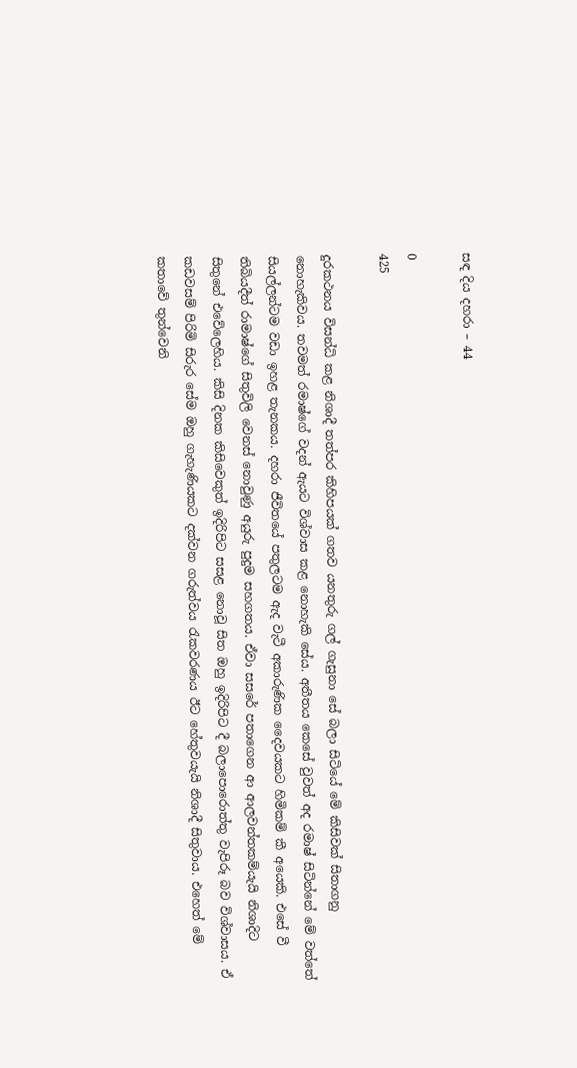සඳ දිය දහරා – 44

0
425

දුරකථනය විසන්ධි කළ නිශාදී තත්පර කිහිපයක් ගතව යනතුරු ගල් ගැසුනා සේ බලා සිටියේ මේ කිසිවක් සිතාගනු නොහැකිවය. තවමත් රමාෂ්ගේ වදන් ඇයට විශ්වාස කළ නොහැකි සේය. අතීතය කෙසේ වුවත් අද රමාෂ් සිටින්නේ මේ වත්තේ සියල්ලන්ටම වඩා ඉහළ තැනකය. දහරා ජීවිතයේ පතුලටම ඇද වැටී අකාරුණික දෛවයකට හිමිකම් කී අයෙකි. එසේ වී තිබියදීත් රාමාෂ්ගේ සිතුවිලි වෙනස් නොවුණු අයුරු පුදුම සහගතය. ඒවා සසරේ පතාගෙන ආ ආලවන්තකම්යැයි නිශාදිට සිතුනේ එවේලෙහිය. කිසි දිනක කිසිවෙකුත් ඉදිරිපිට සසළ නොවූ සිත ඔහු ඉදිරිපිට දී බලාපොරොත්තු වැපිරූ බව විශ්වාසය. ඒ කඩවසම් පිරිමි සිරුර සේම ඔහු ගැහැණියකට දක්වන ගරුත්වය රැකවරණය ඊට හේතුවයැයි නිශාදී සිතුවාය. එහෙත් මේ කතාවේ තුන්වෙනි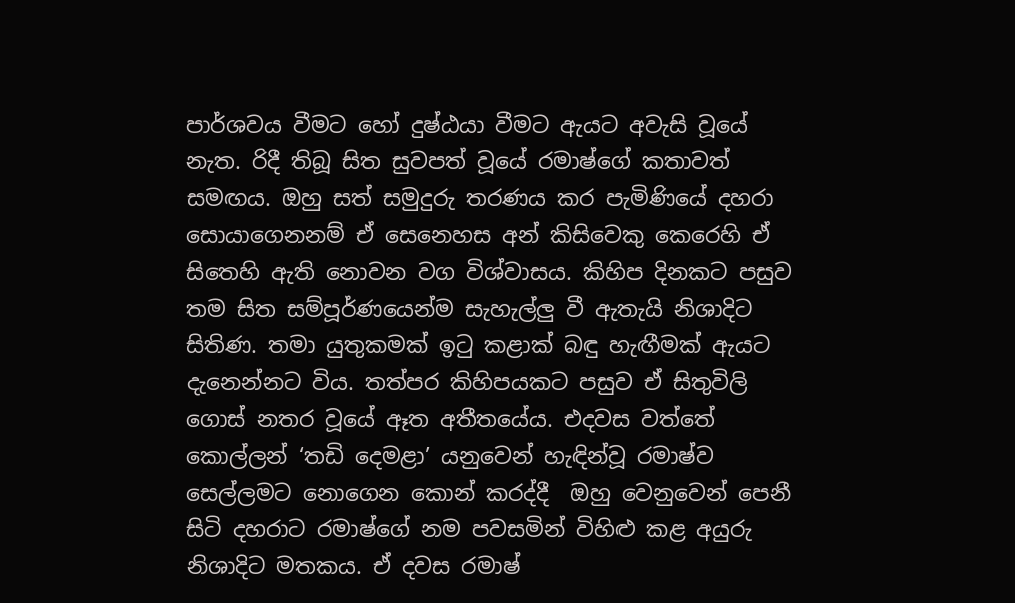පාර්ශවය වීමට හෝ දුෂ්ඨයා වීමට ඇයට අවැසි වූයේ නැත. රිදී තිබූ සිත සුවපත් වූයේ රමාෂ්ගේ කතාවත් සමඟය. ඔහු සත් සමුදුරු තරණය කර පැමිණියේ දහරා සොයාගෙනනම් ඒ සෙනෙහස අන් කිසිවෙකු කෙරෙහි ඒ සිතෙහි ඇති නොවන වග විශ්වාසය. කිහිප දිනකට පසුව තම සිත සම්පූර්ණයෙන්ම සැහැල්ලු වී ඇතැයි නිශාදිට සිතිණ. තමා යුතුකමක් ඉටු කළාක් බඳු හැඟීමක් ඇයට දැනෙන්නට විය. තත්පර කිහිපයකට පසුව ඒ සිතුවිලි ගොස් නතර වූයේ ඈත අතීතයේය. එදවස වත්තේ කොල්ලන් ‘තඩි දෙමළා’ යනුවෙන් හැඳින්වූ රමාෂ්ව සෙල්ලමට නොගෙන කොන් කරද්දී  ඔහු වෙනුවෙන් පෙනී සිටි දහරාට රමාෂ්ගේ නම පවසමින් විහිළු කළ අයුරු නිශාදිට මතකය. ඒ දවස රමාෂ්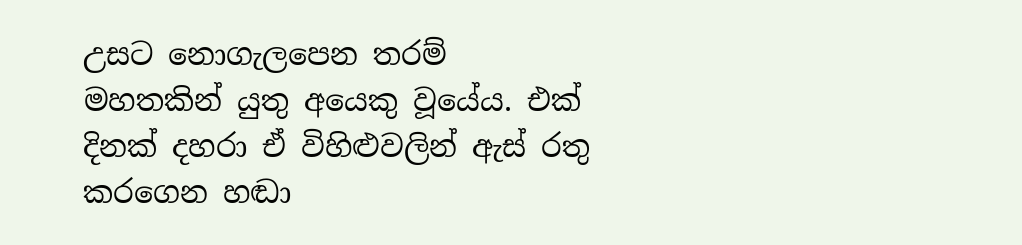උසට නොගැලපෙන තරම් මහතකින් යුතු අයෙකු වූයේය. එක් දිනක් දහරා ඒ විහිළුවලින් ඇස් රතු කරගෙන හඬා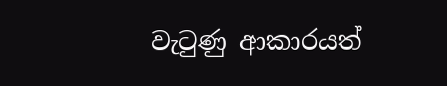වැටුණු ආකාරයත්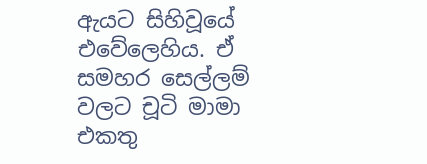ඇයට සිහිවූයේ එවේලෙහිය. ඒ සමහර සෙල්ලම් වලට චූටි මාමා එකතු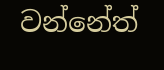වන්නේත්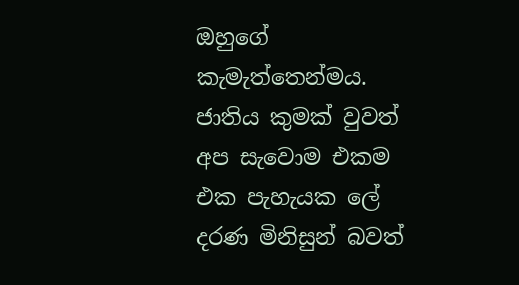ඔහුගේ කැමැත්තෙන්මය. ජාතිය කුමක් වුවත් අප සැවොම එකම එක පැහැයක ලේ දරණ මිනිසුන් බවත්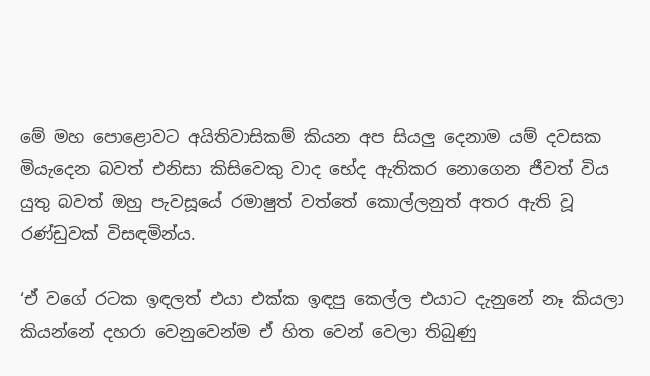මේ මහ පොළොවට අයිතිවාසිකම් කියන අප සියලු දෙනාම යම් දවසක මියැදෙන බවත් එනිසා කිසිවෙකු වාද භේද ඇතිකර නොගෙන ජීවත් විය යුතු බවත් ඔහු පැවසූයේ රමාෂුත් වත්තේ කොල්ලනුත් අතර ඇති වූ රණ්ඩුවක් විසඳමින්ය.

‘ඒ වගේ රටක ඉඳලත් එයා එක්ක ඉඳපු කෙල්ල එයාට දැනුනේ නෑ කියලා කියන්නේ දහරා වෙනුවෙන්ම ඒ හිත වෙන් වෙලා තිබුණු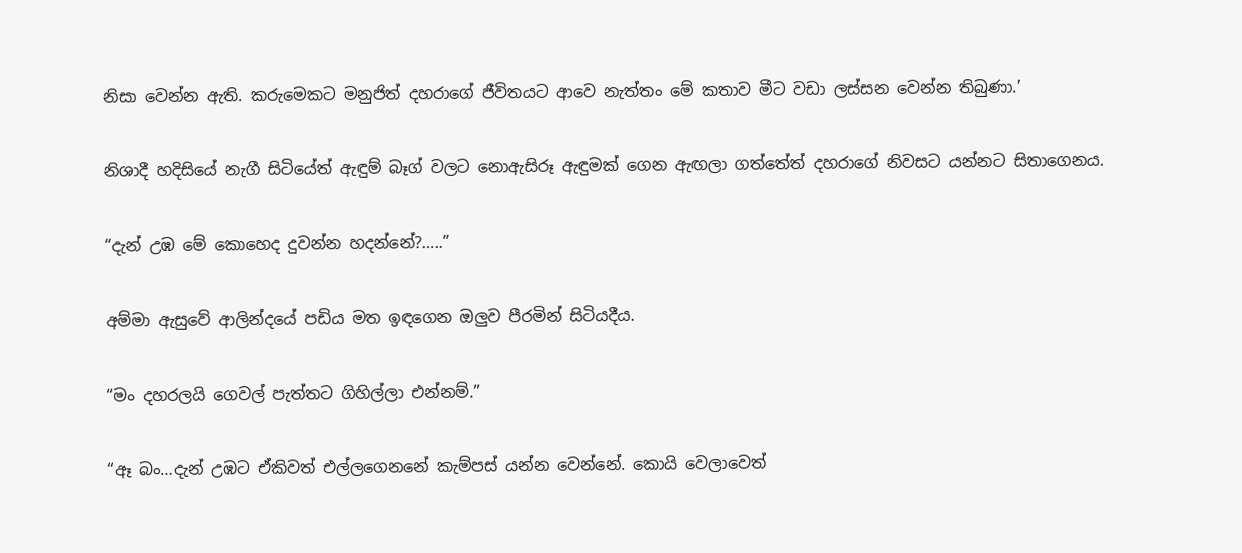නිසා වෙන්න ඇති. කරුමෙකට මනුජිත් දහරාගේ ජීවිතයට ආවෙ නැත්තං මේ කතාව මීට වඩා ලස්සන වෙන්න තිබුණා.’

නිශාදී හදිසියේ නැගී සිටියේත් ඇඳුම් බෑග් වලට නොඇසිරූ ඇඳුමක් ගෙන ඇඟලා ගත්තේත් දහරාගේ නිවසට යන්නට සිතාගෙනය.

“දැන් උඹ මේ කොහෙද දුවන්න හදන්නේ?…..”

අම්මා ඇසුවේ ආලින්දයේ පඩිය මත ඉඳගෙන ඔලුව පීරමින් සිටියදීය.

“මං දහරලයි ගෙවල් පැත්තට ගිහිල්ලා එන්නම්.”

“ඈ බං…දැන් උඹට ඒකිවත් එල්ලගෙනනේ කැම්පස් යන්න වෙන්නේ. කොයි වෙලාවෙත්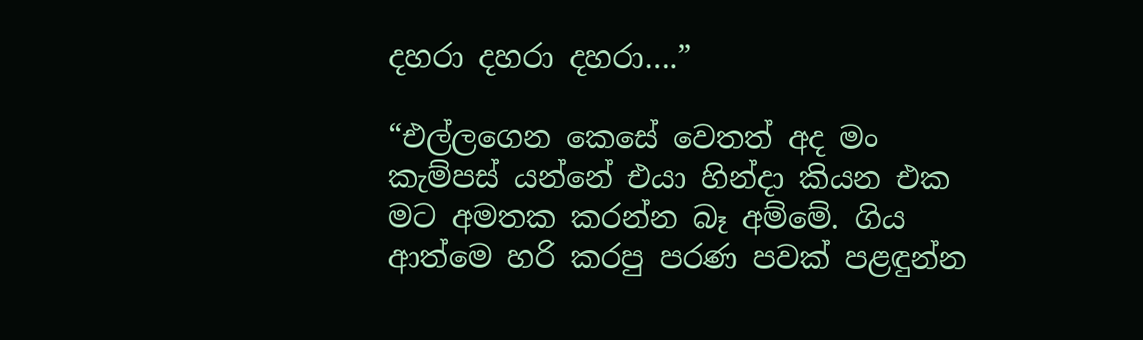දහරා දහරා දහරා….”

“එල්ලගෙන කෙසේ වෙතත් අද මං කැම්පස් යන්නේ එයා හින්දා කියන එක මට අමතක කරන්න බෑ අම්මේ. ගිය ආත්මෙ හරි කරපු පරණ පවක් පළඳුන්න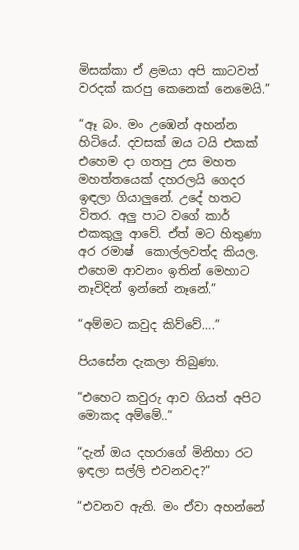මිසක්කා ඒ ළමයා අපි කාටවත් වරදක් කරපු කෙනෙක් නෙමෙයි.”

“ඈ බං. මං උඹෙන් අහන්න හිටියේ. දවසක් ඔය ටයි එකක් එහෙම දා ගතපු උස මහත මහත්තයෙක් දහරලයි ගෙදර ඉඳලා ගියාලුනේ. උදේ හතට විතර. අලු පාට වගේ කාර් එකකුලු ආවේ. ඒත් මට හිතුණා අර රමාෂ්  කොල්ලවත්ද කියල. එහෙම ආවනං ඉතින් මෙහාට නෑවිදින් ඉන්නේ නෑනේ.”

“අම්මට කවුද කිව්වේ….”

පියසේන දැකලා තිබුණා.

“එහෙට කවුරු ආව ගියත් අපිට මොකද අම්මේ..”

“දැන් ඔය දහරාගේ මිනිහා රට ඉඳලා සල්ලි එවනවද?”

“එවනව ඇති. මං ඒවා අහන්නේ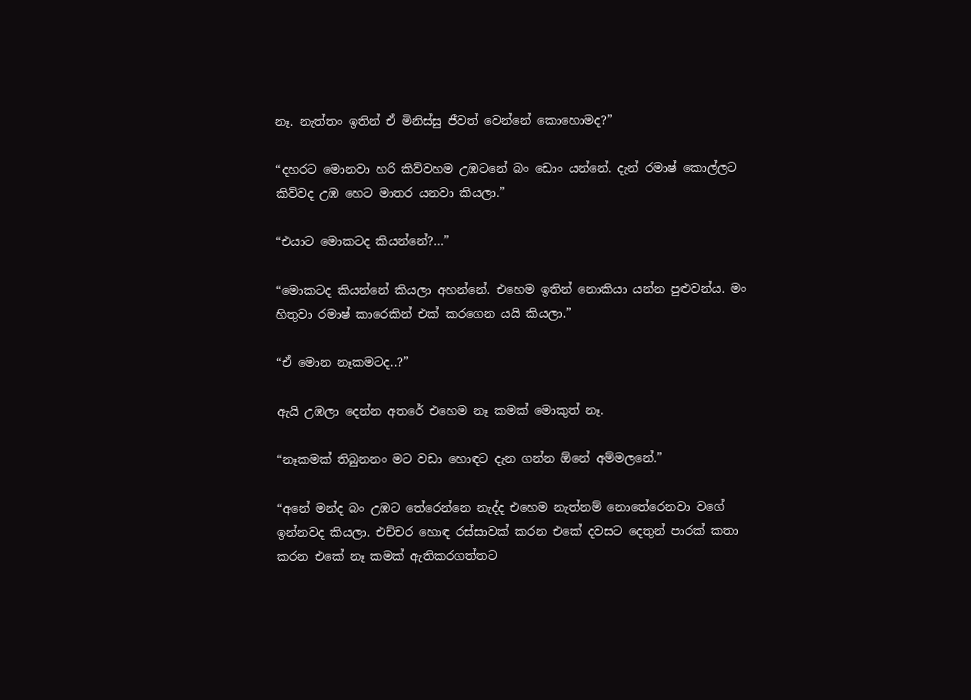නෑ. නැත්තං ඉතින් ඒ මිනිස්සු ජීවත් වෙන්නේ කොහොමද?”

“දහරට මොනවා හරි කිව්වහම උඹටනේ බං ඩොං යන්නේ. දැන් රමාෂ් කොල්ලට කිව්වද උඹ හෙට මාතර යනවා කියලා.”

“එයාට මොකටද කියන්නේ?…”

“මොකටද කියන්නේ කියලා අහන්නේ. එහෙම ඉතින් නොකියා යන්න පුළුවන්ය. මං හිතුවා රමාෂ් කාරෙකින් එක් කරගෙන යයි කියලා.”

“ඒ මොන නෑකමටද..?”

ඇයි උඹලා දෙන්න අතරේ එහෙම නෑ කමක් මොකුත් නෑ.

“නෑකමක් තිබුනනං මට වඩා හොඳට දැන ගන්න ඕනේ අම්මලනේ.”

“අනේ මන්ද බං උඹට තේරෙන්නෙ නැද්ද එහෙම නැත්නම් නොතේරෙනවා වගේ ඉන්නවද කියලා. එච්චර හොඳ රස්සාවක් කරන එකේ දවසට දෙතුන් පාරක් කතා කරන එකේ නෑ කමක් ඇතිකරගත්තට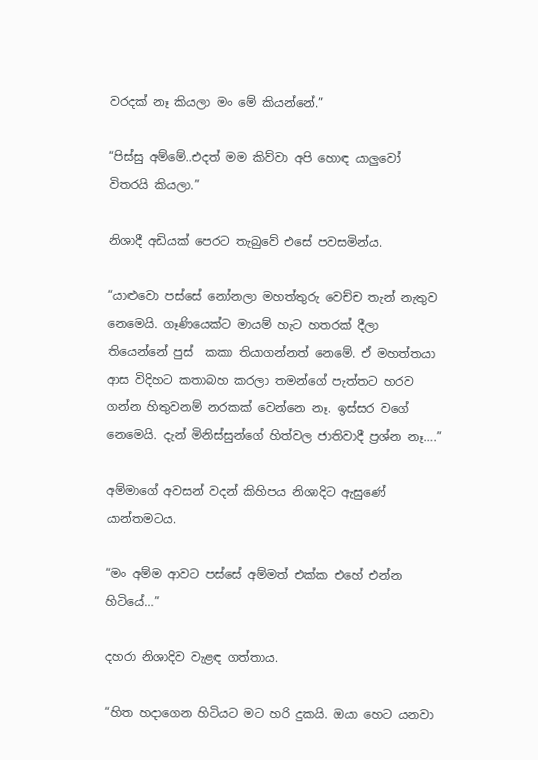වරදක් නෑ කියලා මං මේ කියන්නේ.”

“පිස්සු අම්මේ..එදත් මම කිව්වා අපි හොඳ යාලුවෝ විතරයි කියලා.”

නිශාදී අඩියක් පෙරට තැබුවේ එසේ පවසමින්ය.

“යාළුවො පස්සේ නෝනලා මහත්තුරු වෙච්ච තැන් නැතුව නෙමෙයි. ගෑණියෙක්ට මායම් හැට හතරක් දීලා තියෙන්නේ පුස්  කකා තියාගන්නත් නෙමේ. ඒ මහත්තයා ආස විදිහට කතාබහ කරලා තමන්ගේ පැත්තට හරව ගන්න හිතුවනම් නරකක් වෙන්නෙ නෑ. ඉස්සර වගේ නෙමෙයි. දැන් මිනිස්සුන්ගේ හිත්වල ජාතිවාදී ප්‍රශ්න නෑ….”

අම්මාගේ අවසන් වදන් කිහිපය නිශාදිට ඇසුණේ යාන්තමටය.

“මං අම්ම ආවට පස්සේ අම්මත් එක්ක එහේ එන්න හිටියේ…”

දහරා නිශාදිව වැළඳ ගත්තාය.

“හිත හදාගෙන හිටියට මට හරි දුකයි. ඔයා හෙට යනවා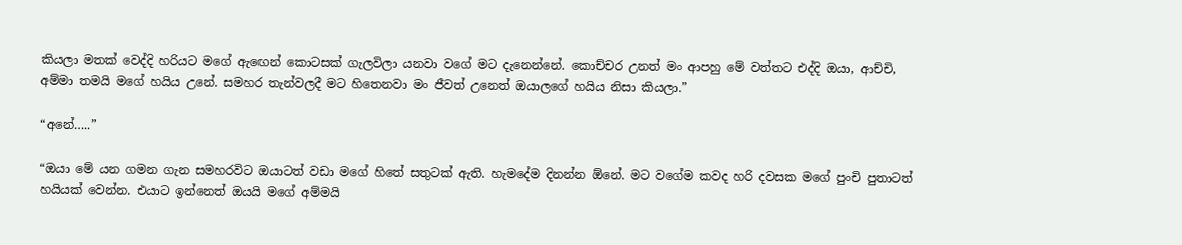කියලා මතක් වෙද්දි හරියට මගේ ඇඟෙන් කොටසක් ගැලවිලා යනවා වගේ මට දැනෙන්නේ. කොච්චර උනත් මං ආපහු මේ වත්තට එද්දි ඔයා, ආච්චි, අම්මා තමයි මගේ හයිය උනේ. සමහර තැන්වලදී මට හිතෙනවා මං ජීවත් උනෙත් ඔයාලගේ හයිය නිසා කියලා.”

“අනේ…..”

“ඔයා මේ යන ගමන ගැන සමහරවිට ඔයාටත් වඩා මගේ හිතේ සතුටක් ඇති. හැමදේම දිනන්න ඕනේ. මට වගේම කවද හරි දවසක මගේ පුංචි පුතාටත් හයියක් වෙන්න. එයාට ඉන්නෙත් ඔයයි මගේ අම්මයි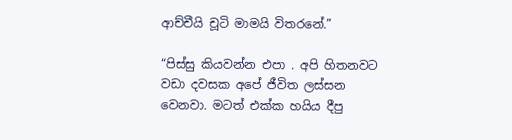ආච්චීයි චූටි මාමයි විතරනේ.”

“පිස්සු කියවන්න එපා . අපි හිතනවට වඩා දවසක අපේ ජීවිත ලස්සන වෙනවා. මටත් එක්ක හයිය දීපු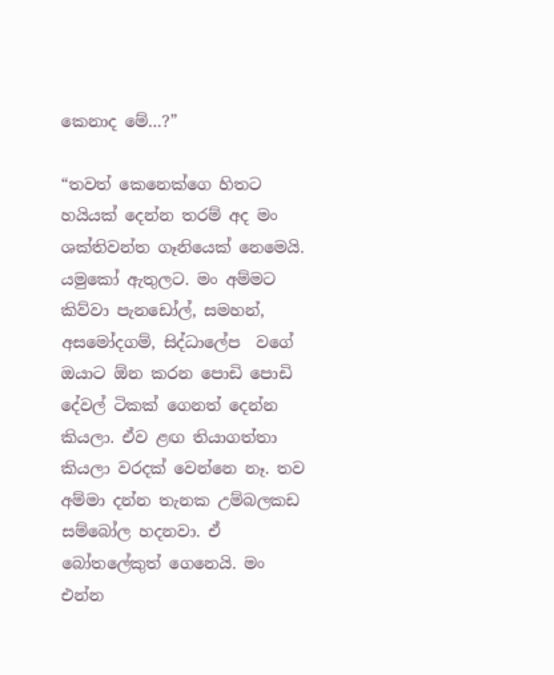කෙනාද මේ…?”

“තවත් කෙනෙක්ගෙ හිතට හයියක් දෙන්න තරම් අද මං ශක්තිවන්ත ගෑනියෙක් නෙමෙයි. යමුකෝ ඇතුලට. මං අම්මට කිව්වා පැනඩෝල්, සමහන්, අසමෝදගම්, සිද්ධාලේප  වගේ ඔයාට ඕන කරන පොඩි පොඩි දේවල් ටිකක් ගෙනත් දෙන්න කියලා. ඒව ළඟ තියාගත්තා කියලා වරදක් වෙන්නෙ නෑ. තව අම්මා දන්න තැනක උම්බලකඩ  සම්බෝල හදනවා. ඒ බෝතලේකුත් ගෙනෙයි. මං එන්න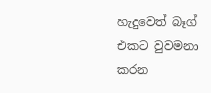හැදුවෙත් බෑග් එකට වුවමනා කරන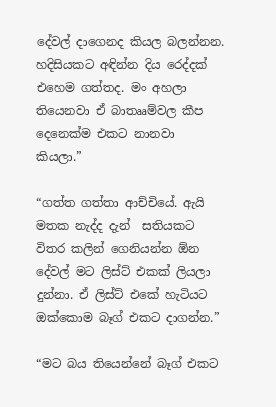දේවල් දාගෙනද කියල බලන්නන. හදිසියකට අඳින්න දිය රෙද්දක් එහෙම ගත්තද. මං අහලා තියෙනවා ඒ බාතෲම්වල කීප දෙනෙක්ම එකට නානවා කියලා.”

“ගත්ත ගත්තා ආච්චියේ. ඇයි මතක නැද්ද දැන්  සතියකට විතර කලින් ගෙනියන්න ඕන දේවල් මට ලිස්ට් එකක් ලියලා දුන්නා. ඒ ලිස්ට් එකේ හැටියට ඔක්කොම බෑග් එකට දාගන්න.”

“මට බය තියෙන්නේ බෑග් එකට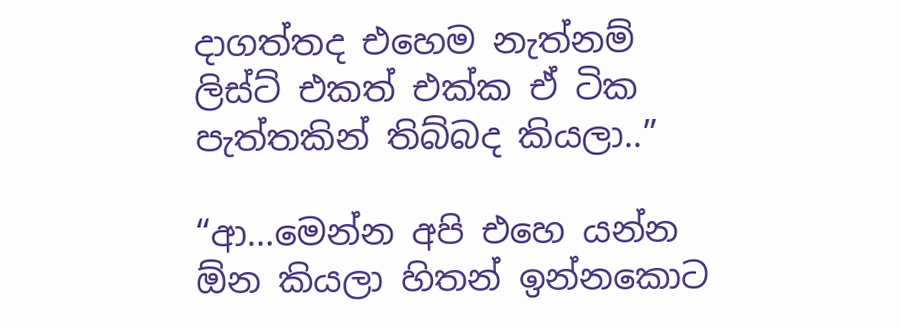දාගත්තද එහෙම නැත්නම් ලිස්ට් එකත් එක්ක ඒ ටික පැත්තකින් තිබ්බද කියලා..”

“ආ…මෙන්න අපි එහෙ යන්න ඕන කියලා හිතන් ඉන්නකොට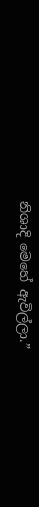නිශාදි මෙහේ ඇවිල්ලා.”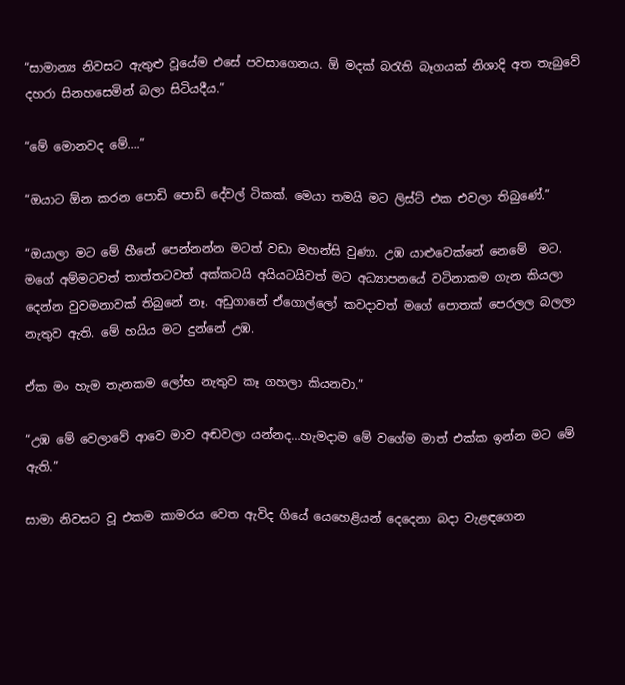“සාමාන්‍ය නිවසට ඇතුළු වූයේම එසේ පවසාගෙනය. ඕ මදක් බරැති බෑගයක් නිශාදි අත තැබුවේ දහරා සිනහසෙමින් බලා සිටියදීය.”

“මේ මොනවද මේ….”

“ඔයාට ඕන කරන පොඩි පොඩි දේවල් ටිකක්. මෙයා තමයි මට ලිස්ට් එක එවලා තිබුණේ.”

“ඔයාලා මට මේ හීනේ පෙන්නන්න මටත් වඩා මහන්සි වුණා. උඹ යාළුවෙක්නේ නෙමේ  මට. මගේ අම්මටවත් තාත්තටවත් අක්කටයි අයියටයිවත් මට අධ්‍යාපනයේ වටිනාකම ගැන කියලා දෙන්න වුවමනාවක් තිබුනේ නෑ. අඩුගානේ ඒගොල්ලෝ කවදාවත් මගේ පොතක් පෙරලල බලලා නැතුව ඇති. මේ හයිය මට දුන්නේ උඹ.

ඒක මං හැම තැනකම ලෝභ නැතුව කෑ ගහලා කියනවා.”

“උඹ මේ වෙලාවේ ආවෙ මාව අඬවලා යන්නද…හැමදාම මේ වගේම මාත් එක්ක ඉන්න මට මේ ඇති.”

සාමා නිවසට වූ එකම කාමරය වෙත ඇවිද ගියේ යෙහෙළියන් දෙදෙනා බදා වැළඳගෙන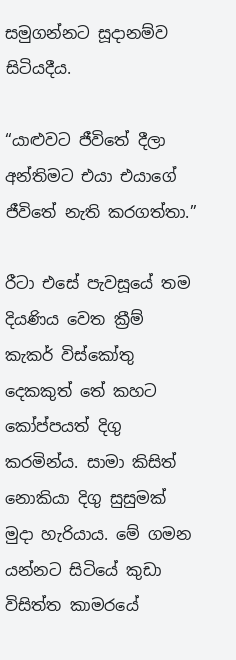සමුගන්නට සූදානම්ව සිටියදීය.

“යාළුවට ජීවිතේ දීලා අන්තිමට එයා එයාගේ ජීවිතේ නැති කරගත්තා.”

රීටා එසේ පැවසූයේ තම දියණිය වෙත ක්‍රීම් කැකර් විස්කෝතු දෙකකුත් තේ කහට කෝප්පයත් දිගු කරමින්ය. සාමා කිසිත් නොකියා දිගු සුසුමක් මුදා හැරියාය. මේ ගමන යන්නට සිටියේ කුඩා විසිත්ත කාමරයේ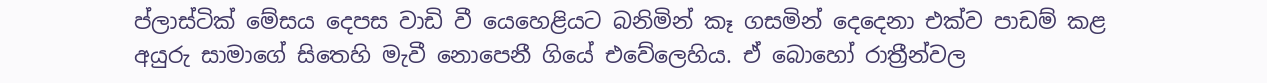ප්ලාස්ටික් මේසය දෙපස වාඩි වී යෙහෙළියට බනිමින් කෑ ගසමින් දෙදෙනා එක්ව පාඩම් කළ අයුරු සාමාගේ සිතෙහි මැවී නොපෙනී ගියේ එවේලෙහිය. ඒ බොහෝ රාත්‍රීන්වල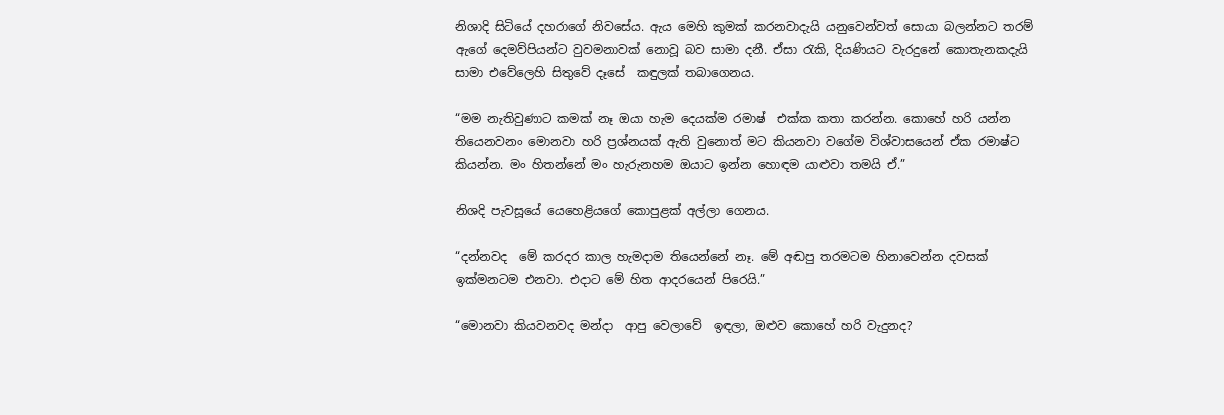නිශාදි සිටියේ දහරාගේ නිවසේය. ඇය මෙහි කුමක් කරනවාදැයි යනුවෙන්වත් සොයා බලන්නට තරම් ඇගේ දෙමව්පියන්ට වුවමනාවක් නොවූ බව සාමා දනී. ඒසා රැකි, දියණියට වැරදුනේ කොතැනකදැයි සාමා එවේලෙහි සිතුවේ දෑසේ  කඳුලක් තබාගෙනය.

“මම නැතිවුණාට කමක් නෑ ඔයා හැම දෙයක්ම රමාෂ්  එක්ක කතා කරන්න. කොහේ හරි යන්න තියෙනවනං මොනවා හරි ප්‍රශ්නයක් ඇති වුනොත් මට කියනවා වගේම විශ්වාසයෙන් ඒක රමාෂ්ට කියන්න. මං හිතන්නේ මං හැරුනහම ඔයාට ඉන්න හොඳම යාළුවා තමයි ඒ.”

නිශදි පැවසූයේ යෙහෙළියගේ කොපුළක් අල්ලා ගෙනය.

“දන්නවද  මේ කරදර කාල හැමදාම තියෙන්නේ නෑ. මේ අඬපු තරමටම හිනාවෙන්න දවසක් ඉක්මනටම එනවා. එදාට මේ හිත ආදරයෙන් පිරෙයි.”

“මොනවා කියවනවද මන්දා  ආපු වෙලාවේ  ඉඳලා, ඔළුව කොහේ හරි වැදුනද?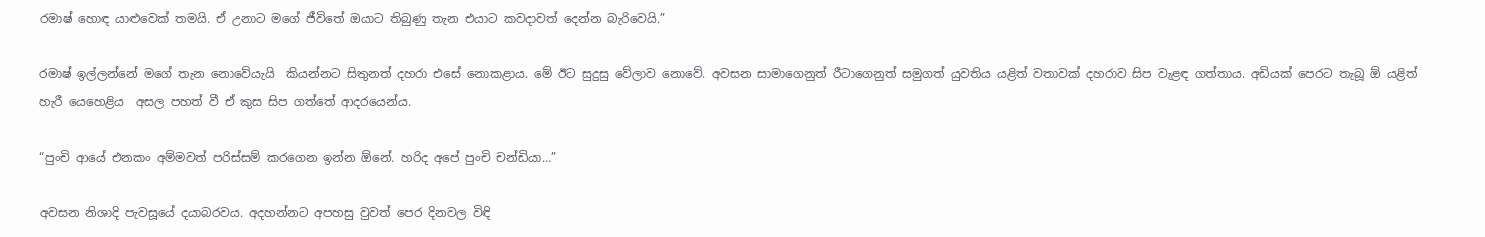රමාෂ් හොඳ යාළුවෙක් තමයි. ඒ උනාට මගේ ජීවිතේ ඔයාට තිබුණු තැන එයාට කවදාවත් දෙන්න බැරිවෙයි.”

රමාෂ් ඉල්ලන්නේ මගේ තැන නොවේයැයි  කියන්නට සිතුනත් දහරා එසේ නොකළාය. මේ ඊට සුදුසු වේලාව නොවේ. අවසන සාමාගෙනුත් රීටාගෙනුත් සමුගත් යුවතිය යළිත් වතාවක් දහරාව සිප වැළඳ ගත්තාය. අඩියක් පෙරට තැබූ ඕ යළිත් හැරී යෙහෙළිය  අසල පහත් වී ඒ කුස සිප ගත්තේ ආදරයෙන්ය.

“පුංචි ආයේ එනකං අම්මවත් පරිස්සම් කරගෙන ඉන්න ඕනේ. හරිද අපේ පුංචි චන්ඩියා…”

අවසන නිශාදි පැවසූයේ දයාබරවය. අදහන්නට අපහසු වුවත් පෙර දිනවල විඳි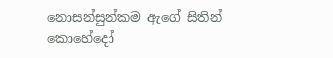නොසන්සුන්කම ඇගේ සිතින් කොහේදෝ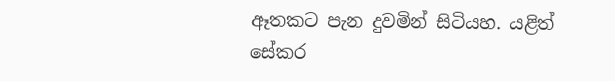ඈතකට පැන දුවමින් සිටියහ. යළිත් සේකර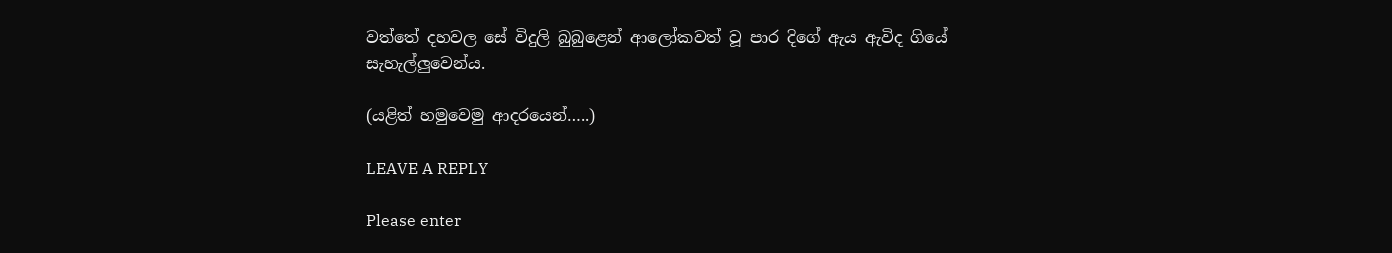වත්තේ දහවල සේ විදුලි බුබුළෙන් ආලෝකවත් වූ පාර දිගේ ඇය ඇවිද ගියේ සැහැල්ලුවෙන්ය.

(යළිත් හමුවෙමු ආදරයෙන්…..)

LEAVE A REPLY

Please enter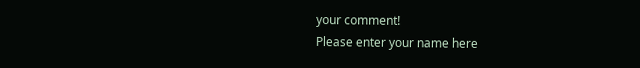your comment!
Please enter your name here